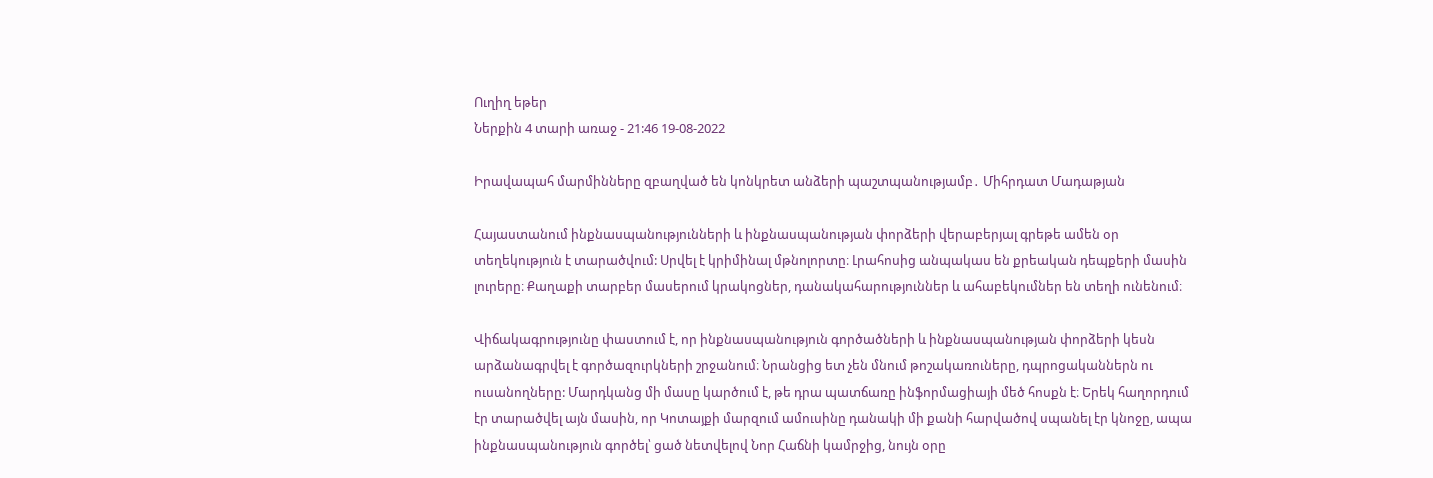Ուղիղ եթեր
Ներքին 4 տարի առաջ - 21:46 19-08-2022

Իրավապահ մարմինները զբաղված են կոնկրետ անձերի պաշտպանությամբ․ Միհրդատ Մադաթյան

Հայաստանում ինքնասպանությունների և ինքնասպանության փորձերի վերաբերյալ գրեթե ամեն օր տեղեկություն է տարածվում: Սրվել է կրիմինալ մթնոլորտը։ Լրահոսից անպակաս են քրեական դեպքերի մասին լուրերը։ Քաղաքի տարբեր մասերում կրակոցներ, դանակահարություններ և ահաբեկումներ են տեղի ունենում։

Վիճակագրությունը փաստում է, որ ինքնասպանություն գործածների և ինքնասպանության փորձերի կեսն արձանագրվել է գործազուրկների շրջանում։ Նրանցից ետ չեն մնում թոշակառուները, դպրոցականներն ու ուսանողները: Մարդկանց մի մասը կարծում է, թե դրա պատճառը ինֆորմացիայի մեծ հոսքն է։ Երեկ հաղորդում էր տարածվել այն մասին, որ Կոտայքի մարզում ամուսինը դանակի մի քանի հարվածով սպանել էր կնոջը, ապա ինքնասպանություն գործել՝ ցած նետվելով Նոր Հաճնի կամրջից, նույն օրը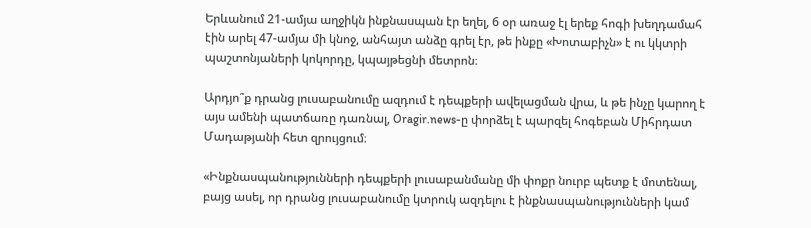Երևանում 21-ամյա աղջիկն ինքնասպան էր եղել, 6 օր առաջ էլ երեք հոգի խեղդամահ էին արել 47-ամյա մի կնոջ, անհայտ անձը գրել էր, թե ինքը «Խոտաբիչն» է ու կկտրի պաշտոնյաների կոկորդը, կպայթեցնի մետրոն։

Արդյո՞ք դրանց լուսաբանումը ազդում է դեպքերի ավելացման վրա, և թե ինչը կարող է այս ամենի պատճառը դառնալ, Oragir.news-ը փորձել է պարզել հոգեբան Միհրդատ Մադաթյանի հետ զրույցում։

«Ինքնասպանությունների դեպքերի լուսաբանմանը մի փոքր նուրբ պետք է մոտենալ, բայց ասել, որ դրանց լուսաբանումը կտրուկ ազդելու է ինքնասպանությունների կամ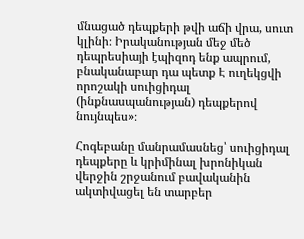մնացած դեպքերի թվի աճի վրա, սուտ կլինի։ Իրականության մեջ մեծ դեպրեսիայի էպիզոդ ենք ապրում, բնականաբար դա պետք Է ուղեկցվի որոշակի սուիցիդալ (ինքնասպանության) դեպքերով նույնպես»։

Հոգեբանը մանրամասնեց՝ սուիցիդալ դեպքերը և կրիմինալ խրոնիկան վերջին շրջանում բավականին ակտիվացել են տարբեր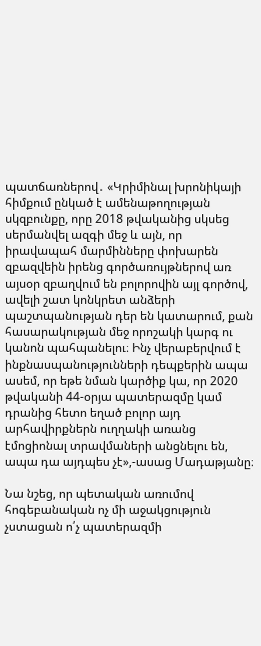պատճառներով․ «Կրիմինալ խրոնիկայի հիմքում ընկած է ամենաթողության սկզբունքը, որը 2018 թվականից սկսեց սերմանվել ազգի մեջ և այն, որ իրավապահ մարմինները փոխարեն զբազվեին իրենց գործառույթներով առ այսօր զբաղվում են բոլորովին այլ գործով, ավելի շատ կոնկրետ անձերի պաշտպանության դեր են կատարում, քան հասարակության մեջ որոշակի կարգ ու կանոն պահպանելու։ Ինչ վերաբերվում է ինքնասպանությունների դեպքերին ապա ասեմ, որ եթե նման կարծիք կա, որ 2020 թվականի 44-օրյա պատերազմը կամ դրանից հետո եղած բոլոր այդ արհավիրքներն ուղղակի առանց էմոցիոնալ տրավմաների անցնելու են, ապա դա այդպես չէ»,-ասաց Մադաթյանը։

Նա նշեց, որ պետական առումով հոգեբանական ոչ մի աջակցություն չստացան ո՛չ պատերազմի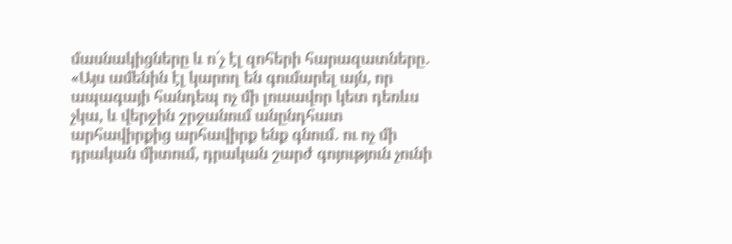մասնակիցները և ո՛չ էլ զոհերի հարազատները․ «Այս ամենին էլ կարող են գումարել այն, որ ապագայի հանդեպ ոչ մի լուսավոր կետ դեռևս չկա, և վերջին շրջանում անընդհատ արհավիրքից արհավիրք ենք գնում․ ու ոչ մի դրական միտում, դրական շարժ գոյություն չունի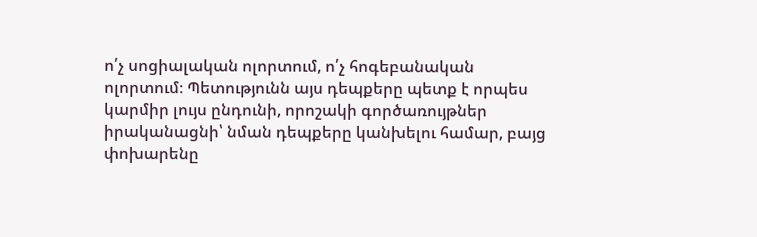ո՛չ սոցիալական ոլորտում, ո՛չ հոգեբանական ոլորտում։ Պետությունն այս դեպքերը պետք է որպես կարմիր լույս ընդունի, որոշակի գործառույթներ իրականացնի՝ նման դեպքերը կանխելու համար, բայց փոխարենը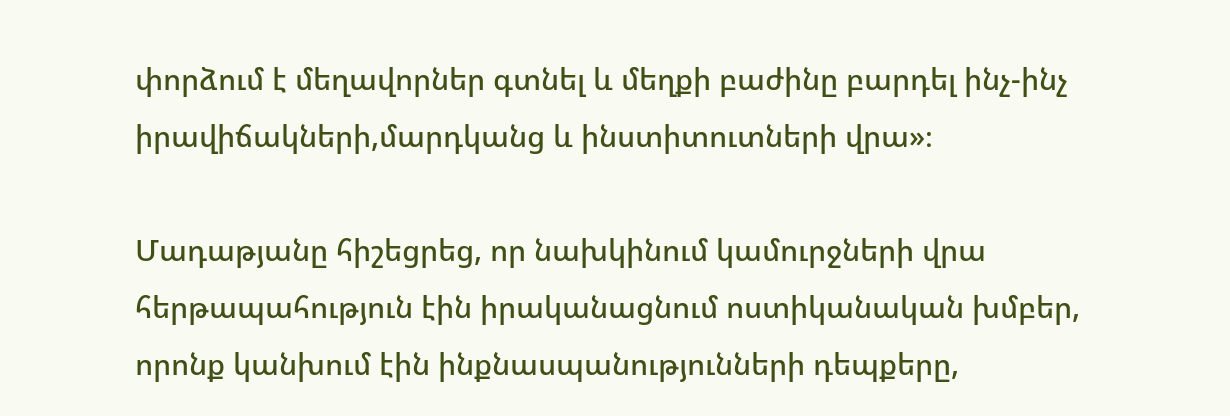փորձում է մեղավորներ գտնել և մեղքի բաժինը բարդել ինչ-ինչ իրավիճակների,մարդկանց և ինստիտուտների վրա»։

Մադաթյանը հիշեցրեց, որ նախկինում կամուրջների վրա հերթապահություն էին իրականացնում ոստիկանական խմբեր, որոնք կանխում էին ինքնասպանությունների դեպքերը,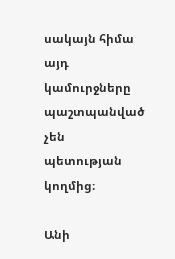սակայն հիմա այդ կամուրջները պաշտպանված չեն պետության կողմից։

Անի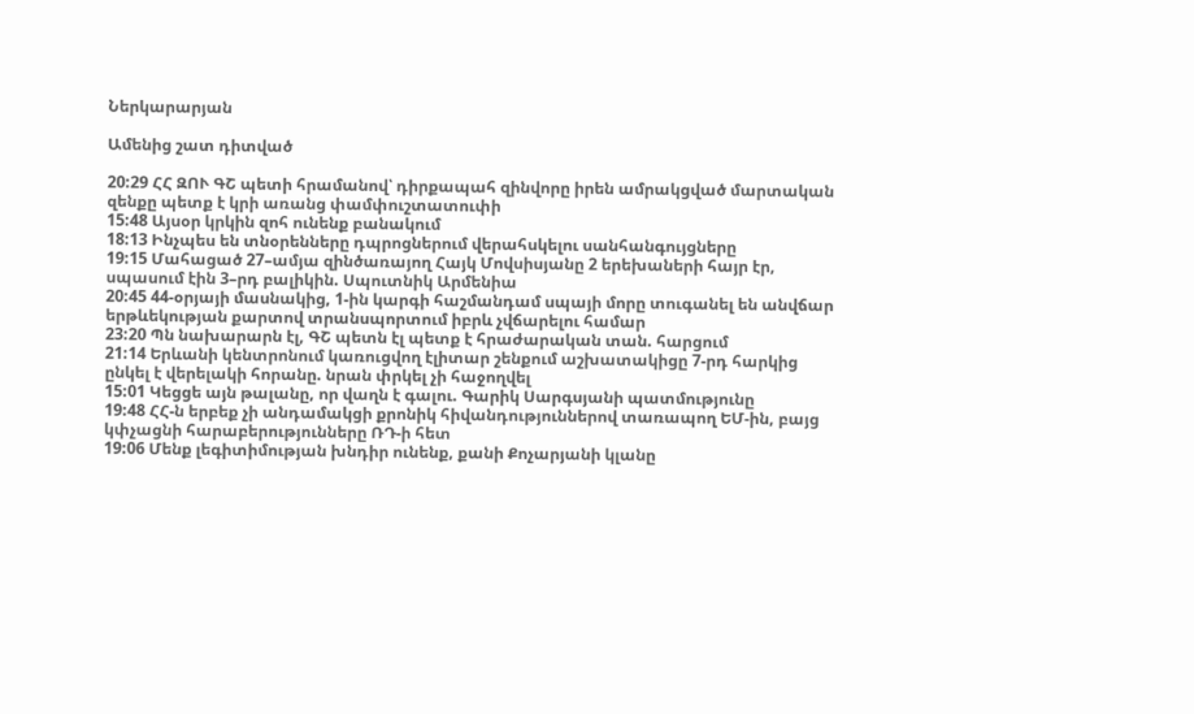Ներկարարյան

Ամենից շատ դիտված

20:29 ՀՀ ԶՈՒ ԳՇ պետի հրամանով՝ դիրքապահ զինվորը իրեն ամրակցված մարտական զենքը պետք է կրի առանց փամփուշտատուփի
15:48 Այսօր կրկին զոհ ունենք բանակում
18:13 Ինչպես են տնօրենները դպրոցներում վերահսկելու սանհանգույցները
19:15 Մահացած 27–ամյա զինծառայող Հայկ Մովսիսյանը 2 երեխաների հայր էր, սպասում էին 3–րդ բալիկին. Սպուտնիկ Արմենիա
20:45 44-օրյայի մասնակից, 1-ին կարգի հաշմանդամ սպայի մորը տուգանել են անվճար երթևեկության քարտով տրանսպորտում իբրև չվճարելու համար
23:20 Պն նախարարն էլ, ԳՇ պետն էլ պետք է հրաժարական տան. հարցում
21:14 Երևանի կենտրոնում կառուցվող էլիտար շենքում աշխատակիցը 7-րդ հարկից ընկել է վերելակի հորանը. նրան փրկել չի հաջողվել
15:01 Կեցցե այն թալանը, որ վաղն է գալու. Գարիկ Սարգսյանի պատմությունը
19:48 ՀՀ-ն երբեք չի անդամակցի քրոնիկ հիվանդություններով տառապող ԵՄ-ին, բայց կփչացնի հարաբերությունները ՌԴ-ի հետ
19:06 Մենք լեգիտիմության խնդիր ունենք, քանի Քոչարյանի կլանը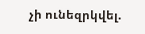չի ունեզրկվել.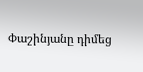Փաշինյանը դիմեց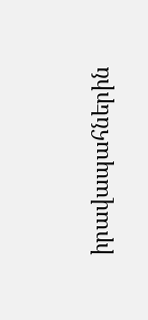իրավապահներին